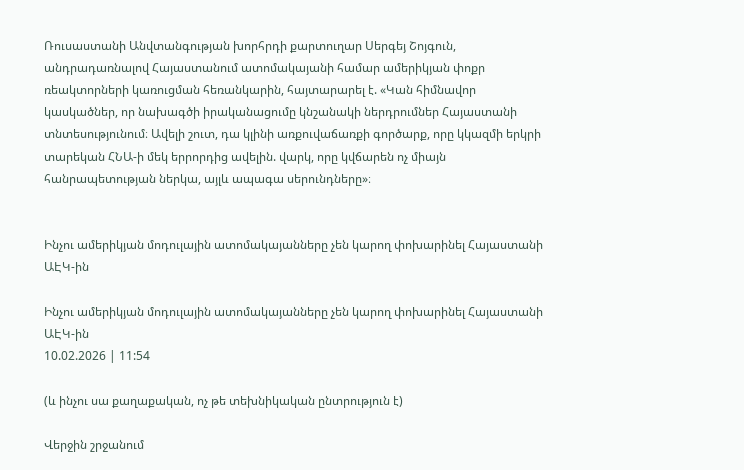Ռուսաստանի Անվտանգության խորհրդի քարտուղար Սերգեյ Շոյգուն, անդրադառնալով Հայաստանում ատոմակայանի համար ամերիկյան փոքր ռեակտորների կառուցման հեռանկարին, հայտարարել է. «Կան հիմնավոր կասկածներ, որ նախագծի իրականացումը կնշանակի ներդրումներ Հայաստանի տնտեսությունում։ Ավելի շուտ, դա կլինի առքուվաճառքի գործարք, որը կկազմի երկրի տարեկան ՀՆԱ-ի մեկ երրորդից ավելին. վարկ, որը կվճարեն ոչ միայն հանրապետության ներկա, այլև ապագա սերունդները»։


Ինչու ամերիկյան մոդուլային ատոմակայանները չեն կարող փոխարինել Հայաստանի ԱԷԿ-ին

Ինչու ամերիկյան մոդուլային ատոմակայանները չեն կարող փոխարինել Հայաստանի ԱԷԿ-ին
10.02.2026 | 11:54

(և ինչու սա քաղաքական, ոչ թե տեխնիկական ընտրություն է)

Վերջին շրջանում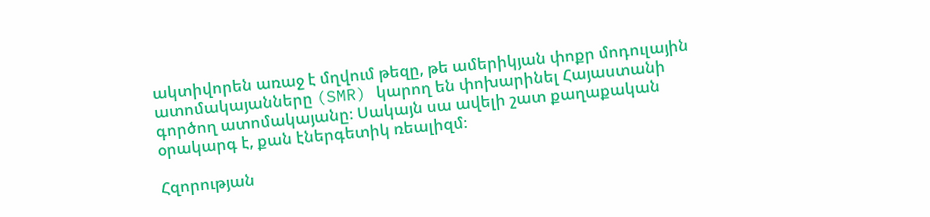ակտիվորեն առաջ է մղվում թեզը, թե ամերիկյան փոքր մոդուլային ատոմակայանները (SMR) կարող են փոխարինել Հայաստանի գործող ատոմակայանը։ Սակայն սա ավելի շատ քաղաքական օրակարգ է, քան էներգետիկ ռեալիզմ։

Հզորության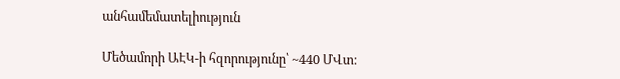անհամեմատելիություն

Մեծամորի ԱԷԿ-ի հզորությունը՝ ~440 ՄՎտ։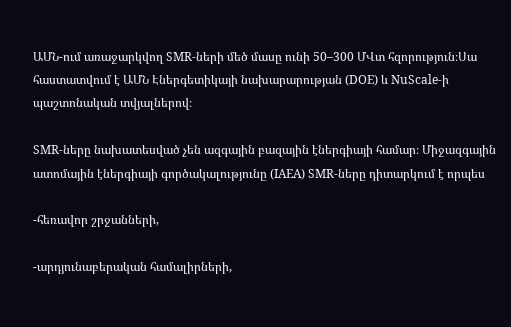ԱՄՆ-ում առաջարկվող SMR-ների մեծ մասը ունի 50–300 ՄՎտ հզորություն։Սա հաստատվում է ԱՄՆ Էներգետիկայի նախարարության (DOE) և NuScale-ի պաշտոնական տվյալներով։

SMR-ները նախատեսված չեն ազգային բազային էներգիայի համար։ Միջազգային ատոմային էներգիայի գործակալությունը (IAEA) SMR-ները դիտարկում է որպես

-հեռավոր շրջանների,

-արդյունաբերական համալիրների,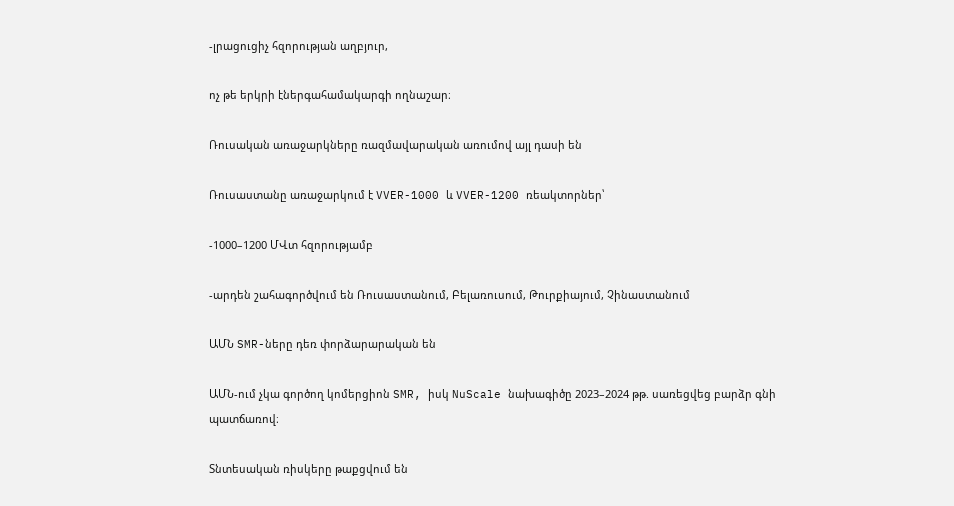-լրացուցիչ հզորության աղբյուր,

ոչ թե երկրի էներգահամակարգի ողնաշար։

Ռուսական առաջարկները ռազմավարական առումով այլ դասի են

Ռուսաստանը առաջարկում է VVER-1000 և VVER-1200 ռեակտորներ՝

-1000–1200 ՄՎտ հզորությամբ

-արդեն շահագործվում են Ռուսաստանում, Բելառուսում, Թուրքիայում, Չինաստանում

ԱՄՆ SMR-ները դեռ փորձարարական են

ԱՄՆ-ում չկա գործող կոմերցիոն SMR, իսկ NuScale նախագիծը 2023–2024 թթ. սառեցվեց բարձր գնի պատճառով։

Տնտեսական ռիսկերը թաքցվում են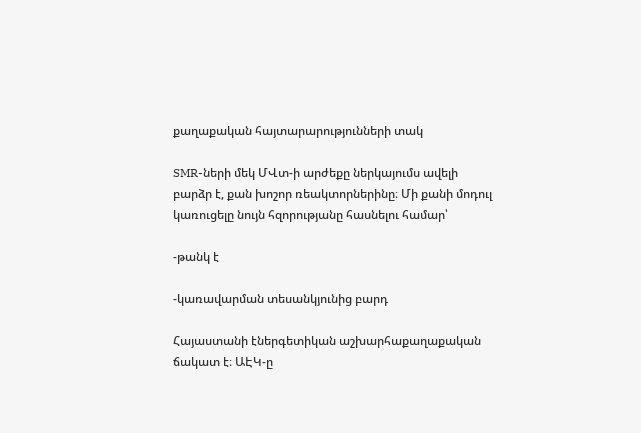քաղաքական հայտարարությունների տակ

SMR-ների մեկ ՄՎտ-ի արժեքը ներկայումս ավելի բարձր է, քան խոշոր ռեակտորներինը։ Մի քանի մոդուլ կառուցելը նույն հզորությանը հասնելու համար՝

-թանկ է

-կառավարման տեսանկյունից բարդ

Հայաստանի էներգետիկան աշխարհաքաղաքական ճակատ է։ ԱԷԿ-ը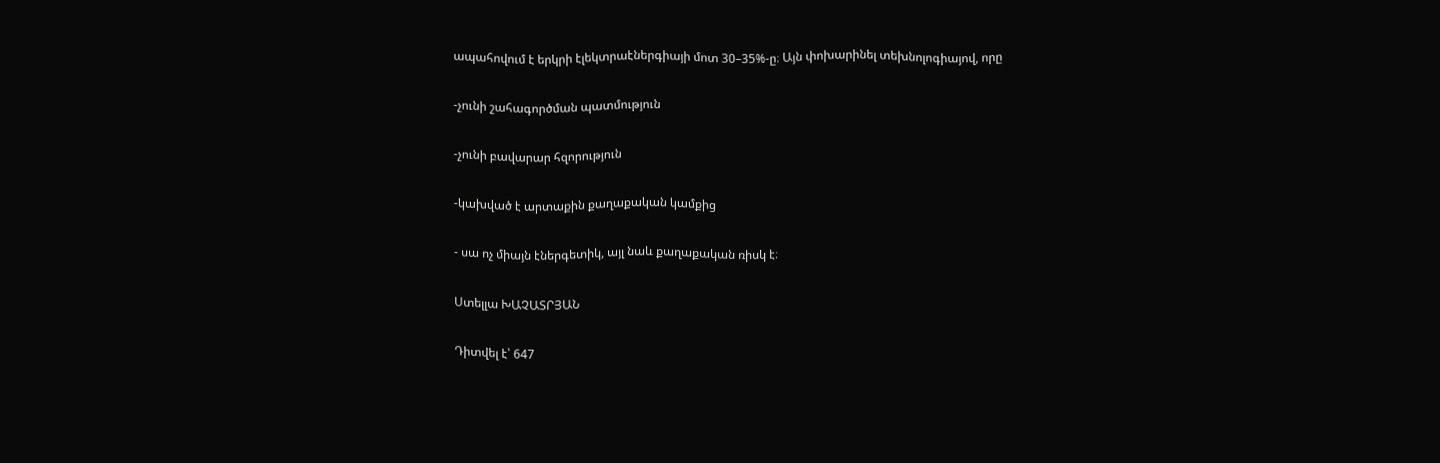ապահովում է երկրի էլեկտրաէներգիայի մոտ 30–35%-ը։ Այն փոխարինել տեխնոլոգիայով, որը

-չունի շահագործման պատմություն

-չունի բավարար հզորություն

-կախված է արտաքին քաղաքական կամքից

- սա ոչ միայն էներգետիկ, այլ նաև քաղաքական ռիսկ է։

Ստելլա ԽԱՉԱՏՐՅԱՆ

Դիտվել է՝ 647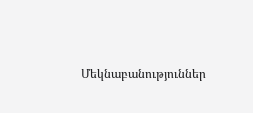Մեկնաբանություններ